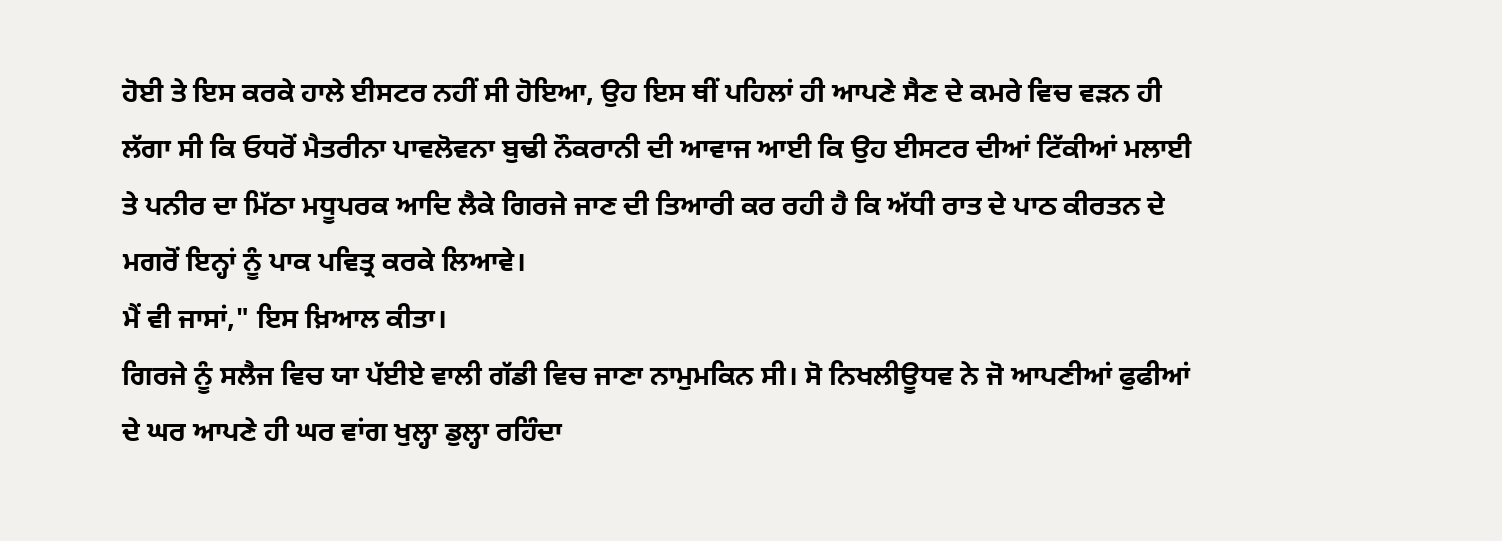ਹੋਈ ਤੇ ਇਸ ਕਰਕੇ ਹਾਲੇ ਈਸਟਰ ਨਹੀਂ ਸੀ ਹੋਇਆ, ਉਹ ਇਸ ਥੀਂ ਪਹਿਲਾਂ ਹੀ ਆਪਣੇ ਸੈਣ ਦੇ ਕਮਰੇ ਵਿਚ ਵੜਨ ਹੀ ਲੱਗਾ ਸੀ ਕਿ ਓਧਰੋਂ ਮੈਤਰੀਨਾ ਪਾਵਲੋਵਨਾ ਬੁਢੀ ਨੌਕਰਾਨੀ ਦੀ ਆਵਾਜ ਆਈ ਕਿ ਉਹ ਈਸਟਰ ਦੀਆਂ ਟਿੱਕੀਆਂ ਮਲਾਈ ਤੇ ਪਨੀਰ ਦਾ ਮਿੱਠਾ ਮਧੂਪਰਕ ਆਦਿ ਲੈਕੇ ਗਿਰਜੇ ਜਾਣ ਦੀ ਤਿਆਰੀ ਕਰ ਰਹੀ ਹੈ ਕਿ ਅੱਧੀ ਰਾਤ ਦੇ ਪਾਠ ਕੀਰਤਨ ਦੇ ਮਗਰੋਂ ਇਨ੍ਹਾਂ ਨੂੰ ਪਾਕ ਪਵਿਤ੍ਰ ਕਰਕੇ ਲਿਆਵੇ।
ਮੈਂ ਵੀ ਜਾਸਾਂ," ਇਸ ਖ਼ਿਆਲ ਕੀਤਾ।
ਗਿਰਜੇ ਨੂੰ ਸਲੈਜ ਵਿਚ ਯਾ ਪੱਈਏ ਵਾਲੀ ਗੱਡੀ ਵਿਚ ਜਾਣਾ ਨਾਮੁਮਕਿਨ ਸੀ। ਸੋ ਨਿਖਲੀਊਧਵ ਨੇ ਜੋ ਆਪਣੀਆਂ ਫੁਫੀਆਂ ਦੇ ਘਰ ਆਪਣੇ ਹੀ ਘਰ ਵਾਂਗ ਖੁਲ੍ਹਾ ਡੁਲ੍ਹਾ ਰਹਿੰਦਾ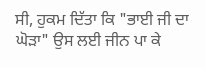ਸੀ, ਹੁਕਮ ਦਿੱਤਾ ਕਿ "ਭਾਈ ਜੀ ਦਾ ਘੋੜਾ" ਉਸ ਲਈ ਜੀਨ ਪਾ ਕੇ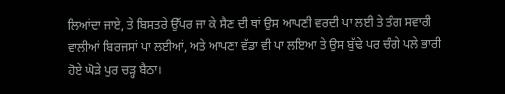ਲਿਆਂਦਾ ਜਾਏ, ਤੇ ਬਿਸਤਰੇ ਉੱਪਰ ਜਾ ਕੇ ਸੈਣ ਦੀ ਥਾਂ ਉਸ ਆਪਣੀ ਵਰਦੀ ਪਾ ਲਈ ਤੇ ਤੰਗ ਸਵਾਰੀ ਵਾਲੀਆਂ ਬਿਰਜਸਾਂ ਪਾ ਲਈਆਂ, ਅਤੇ ਆਪਣਾ ਵੱਡਾ ਵੀ ਪਾ ਲਇਆ ਤੇ ਉਸ ਬੁੱਢੇ ਪਰ ਚੰਗੇ ਪਲੇ ਭਾਰੀ ਹੋਏ ਘੋੜੇ ਪੁਰ ਚੜ੍ਹ ਬੈਠਾ।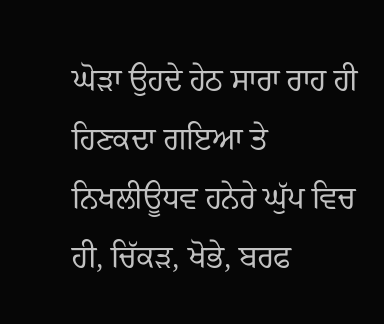ਘੋੜਾ ਉਹਦੇ ਹੇਠ ਸਾਰਾ ਰਾਹ ਹੀ ਹਿਣਕਦਾ ਗਇਆ ਤੇ ਨਿਖਲੀਊਧਵ ਹਨੇਰੇ ਘੁੱਪ ਵਿਚ ਹੀ, ਚਿੱਕੜ, ਖੋਭੇ, ਬਰਫ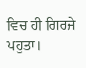ਵਿਚ ਹੀ ਗਿਰਜੇ ਪਹੁਤਾ।